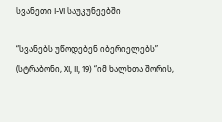სვანეთი I-VI საუკუნეებში

“სვანებს უწოდებენ იბერიელებს” (სტრაბონი, XI, II, 19) “იმ ხალხთა შორის,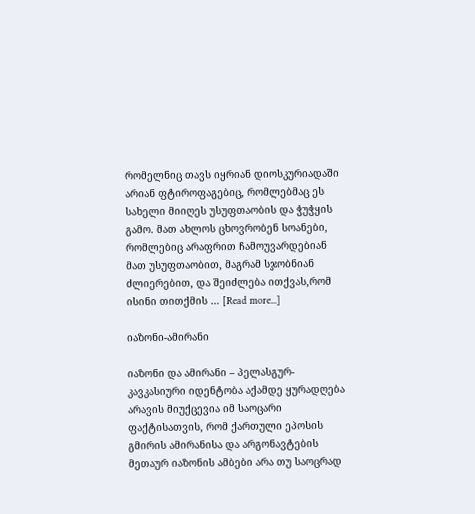რომელნიც თავს იყრიან დიოსკურიადაში არიან ფტიროფაგებიც, რომლებმაც ეს სახელი მიიღეს უსუფთაობის და ჭუჭყის გამო. მათ ახლოს ცხოვრობენ სოანები, რომლებიც არაფრით ჩამოუვარდებიან მათ უსუფთაობით, მაგრამ სჯობნიან ძლიერებით, და შეიძლება ითქვას,რომ ისინი თითქმის … [Read more...]

იაზონი-ამირანი

იაზონი და ამირანი – პელასგურ-კავკასიური იდენტობა აქამდე ყურადღება არავის მიუქცევია იმ საოცარი ფაქტისათვის, რომ ქართული ეპოსის გმირის ამირანისა და არგონავტების მეთაურ იაზონის ამბები არა თუ საოცრად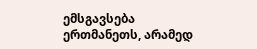ემსგავსება ერთმანეთს, არამედ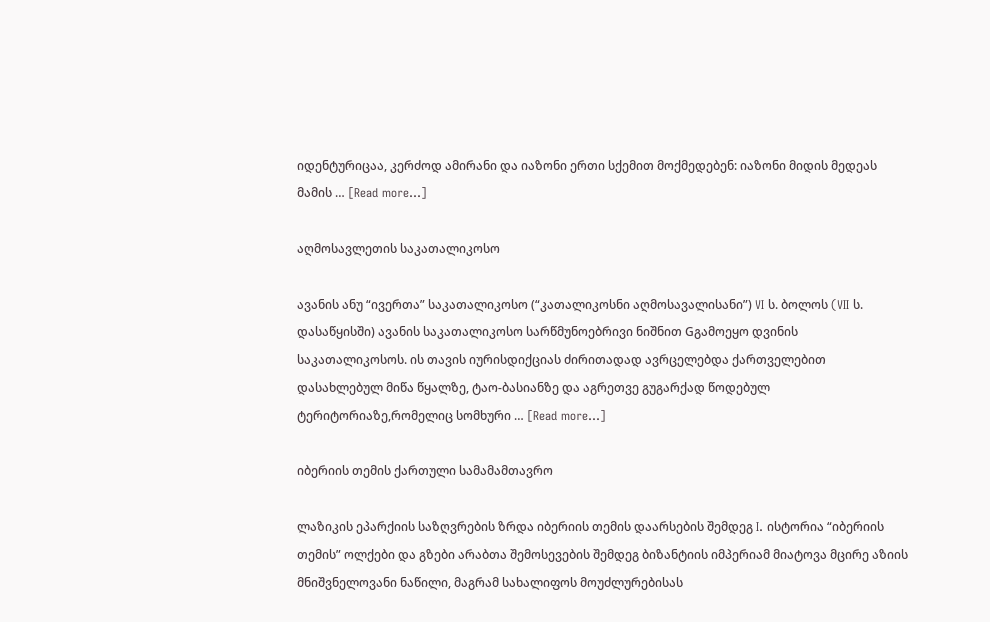იდენტურიცაა, კერძოდ ამირანი და იაზონი ერთი სქემით მოქმედებენ: იაზონი მიდის მედეას მამის … [Read more...]

აღმოსავლეთის საკათალიკოსო

ავანის ანუ “ივერთა” საკათალიკოსო (“კათალიკოსნი აღმოსავალისანი”) VI ს. ბოლოს (VII ს. დასაწყისში) ავანის საკათალიკოსო სარწმუნოებრივი ნიშნით Gგამოეყო დვინის საკათალიკოსოს. ის თავის იურისდიქციას ძირითადად ავრცელებდა ქართველებით დასახლებულ მიწა წყალზე, ტაო-ბასიანზე და აგრეთვე გუგარქად წოდებულ ტერიტორიაზე,რომელიც სომხური … [Read more...]

იბერიის თემის ქართული სამამამთავრო

ლაზიკის ეპარქიის საზღვრების ზრდა იბერიის თემის დაარსების შემდეგ I. ისტორია “იბერიის თემის” ოლქები და გზები არაბთა შემოსევების შემდეგ ბიზანტიის იმპერიამ მიატოვა მცირე აზიის მნიშვნელოვანი ნაწილი, მაგრამ სახალიფოს მოუძლურებისას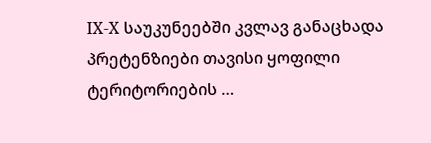IX-X საუკუნეებში კვლავ განაცხადა პრეტენზიები თავისი ყოფილი ტერიტორიების …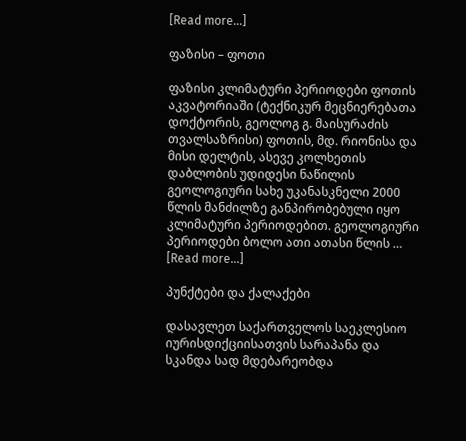[Read more...]

ფაზისი – ფოთი

ფაზისი კლიმატური პერიოდები ფოთის აკვატორიაში (ტექნიკურ მეცნიერებათა დოქტორის, გეოლოგ გ. მაისურაძის თვალსაზრისი) ფოთის, მდ. რიონისა და მისი დელტის, ასევე კოლხეთის დაბლობის უდიდესი ნაწილის გეოლოგიური სახე უკანასკნელი 2000 წლის მანძილზე განპირობებული იყო კლიმატური პერიოდებით. გეოლოგიური პერიოდები ბოლო ათი ათასი წლის … [Read more...]

პუნქტები და ქალაქები

დასავლეთ საქართველოს საეკლესიო იურისდიქციისათვის სარაპანა და სკანდა სად მდებარეობდა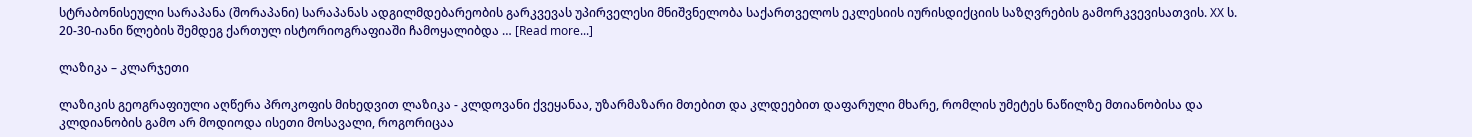სტრაბონისეული სარაპანა (შორაპანი) სარაპანას ადგილმდებარეობის გარკვევას უპირველესი მნიშვნელობა საქართველოს ეკლესიის იურისდიქციის საზღვრების გამორკვევისათვის. XX ს. 20-30-იანი წლების შემდეგ ქართულ ისტორიოგრაფიაში ჩამოყალიბდა … [Read more...]

ლაზიკა – კლარჯეთი

ლაზიკის გეოგრაფიული აღწერა პროკოფის მიხედვით ლაზიკა - კლდოვანი ქვეყანაა, უზარმაზარი მთებით და კლდეებით დაფარული მხარე, რომლის უმეტეს ნაწილზე მთიანობისა და კლდიანობის გამო არ მოდიოდა ისეთი მოსავალი, როგორიცაა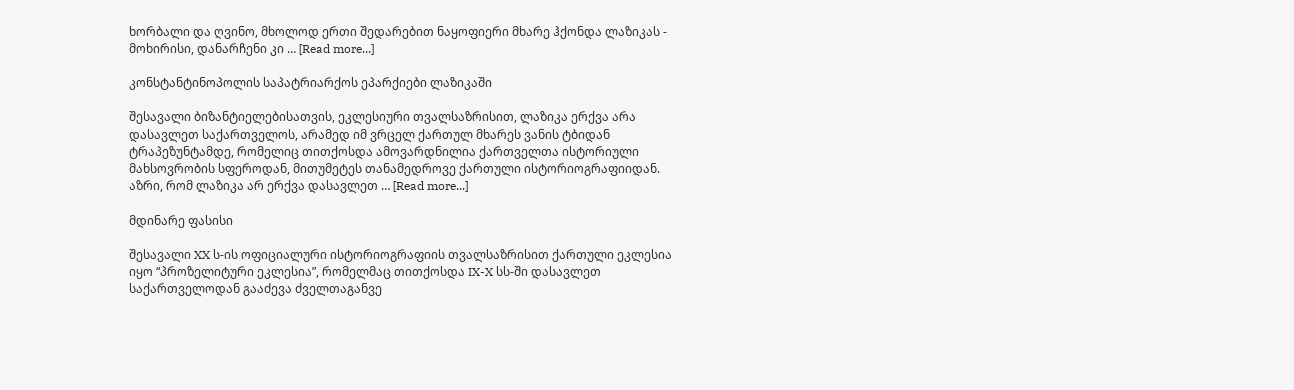ხორბალი და ღვინო, მხოლოდ ერთი შედარებით ნაყოფიერი მხარე ჰქონდა ლაზიკას - მოხირისი, დანარჩენი კი … [Read more...]

კონსტანტინოპოლის საპატრიარქოს ეპარქიები ლაზიკაში

შესავალი ბიზანტიელებისათვის, ეკლესიური თვალსაზრისით, ლაზიკა ერქვა არა დასავლეთ საქართველოს, არამედ იმ ვრცელ ქართულ მხარეს ვანის ტბიდან ტრაპეზუნტამდე, რომელიც თითქოსდა ამოვარდნილია ქართველთა ისტორიული მახსოვრობის სფეროდან, მითუმეტეს თანამედროვე ქართული ისტორიოგრაფიიდან. აზრი, რომ ლაზიკა არ ერქვა დასავლეთ … [Read more...]

მდინარე ფასისი

შესავალი XX ს-ის ოფიციალური ისტორიოგრაფიის თვალსაზრისით ქართული ეკლესია იყო “პროზელიტური ეკლესია”, რომელმაც თითქოსდა IX-X სს-ში დასავლეთ საქართველოდან გააძევა ძველთაგანვე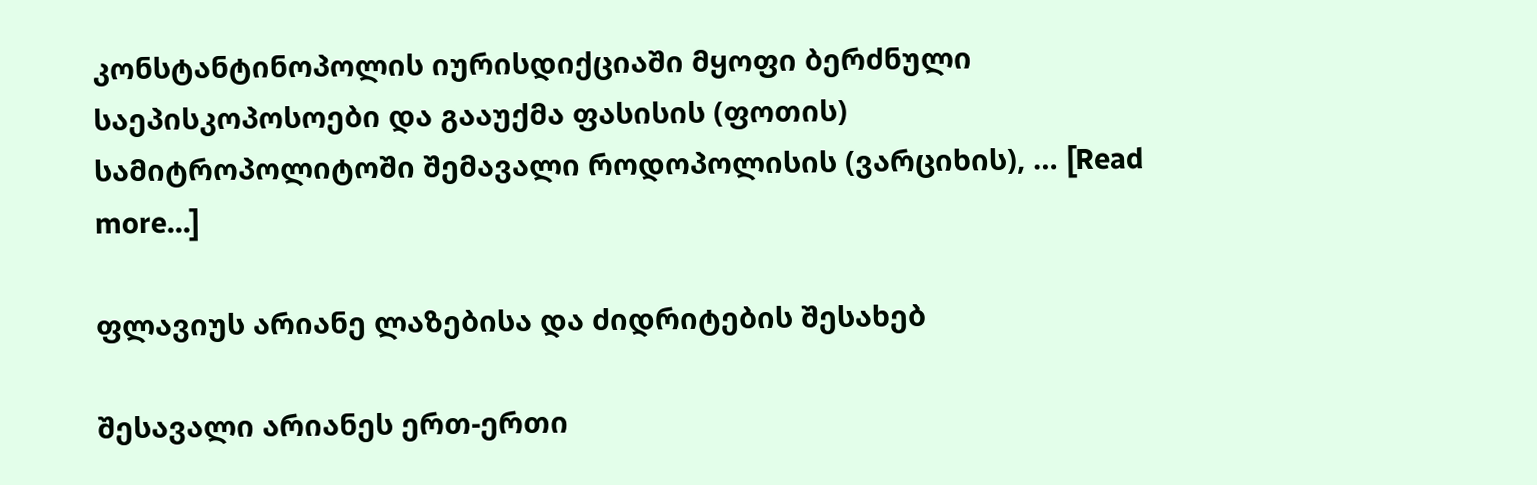კონსტანტინოპოლის იურისდიქციაში მყოფი ბერძნული საეპისკოპოსოები და გააუქმა ფასისის (ფოთის) სამიტროპოლიტოში შემავალი როდოპოლისის (ვარციხის), … [Read more...]

ფლავიუს არიანე ლაზებისა და ძიდრიტების შესახებ

შესავალი არიანეს ერთ-ერთი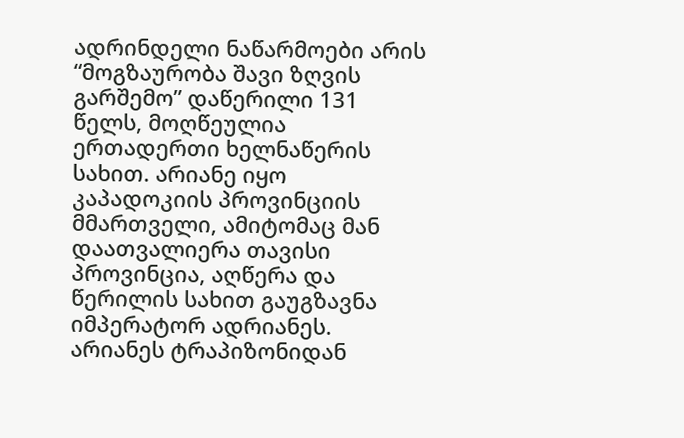ადრინდელი ნაწარმოები არის “მოგზაურობა შავი ზღვის გარშემო” დაწერილი 131 წელს, მოღწეულია ერთადერთი ხელნაწერის სახით. არიანე იყო კაპადოკიის პროვინციის მმართველი, ამიტომაც მან დაათვალიერა თავისი პროვინცია, აღწერა და წერილის სახით გაუგზავნა იმპერატორ ადრიანეს. არიანეს ტრაპიზონიდან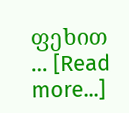ფეხით … [Read more...]